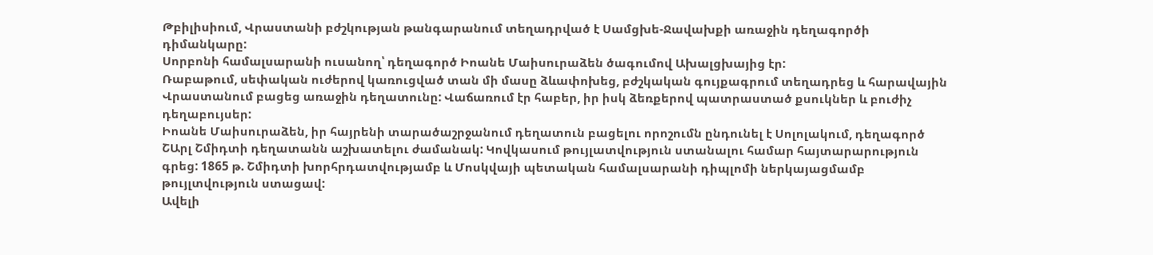Թբիլիսիում, Վրաստանի բժշկության թանգարանում տեղադրված է Սամցխե-Ջավախքի առաջին դեղագործի դիմանկարը:
Սորբոնի համալսարանի ուսանող՝ դեղագործ Իոանե Մաիսուրաձեն ծագումով Ախալցխայից էր:
Ռաբաթում, սեփական ուժերով կառուցված տան մի մասը ձևափոխեց, բժշկական գույքագրում տեղադրեց և հարավային Վրաստանում բացեց առաջին դեղատունը: Վաճառում էր հաբեր, իր իսկ ձեռքերով պատրաստած քսուկներ և բուժիչ դեղաբույսեր:
Իոանե Մաիսուրաձեն, իր հայրենի տարածաշրջանում դեղատուն բացելու որոշումն ընդունել է Սոլոլակում, դեղագործ ՇԱրլ Շմիդտի դեղատանն աշխատելու ժամանակ: Կովկասում թույլատվություն ստանալու համար հայտարարություն գրեց: 1865 թ. Շմիդտի խորհրդատվությամբ և Մոսկվայի պետական համալսարանի դիպլոմի ներկայացմամբ թույլտվություն ստացավ:
Ավելի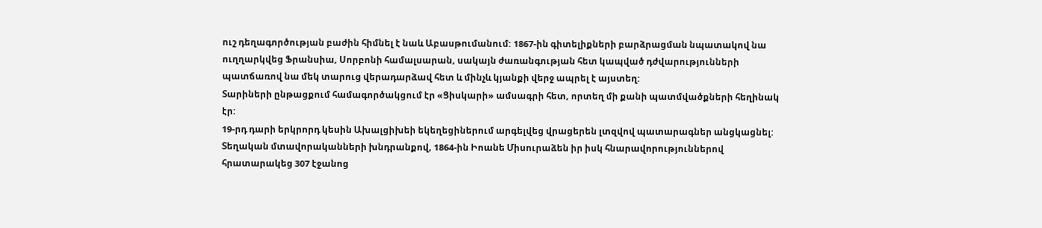ուշ դեղագործության բաժին հիմնել է նաև Աբասթումանում: 1867-ին գիտելիքների բարձրացման նպատակով նա ուղղարկվեց Ֆրանսիա, Սորբոնի համալսարան, սակայն ժառանգության հետ կապված դժվարությունների պատճառով նա մեկ տարուց վերադարձավ հետ և մինչև կյանքի վերջ ապրել է այստեղ:
Տարիների ընթացքում համագործակցում էր «Ցիսկարի» ամսագրի հետ, որտեղ մի քանի պատմվածքների հեղինակ էր:
19-րդ դարի երկրորդ կեսին Ախալցիխեի եկեղեցիներում արգելվեց վրացերեն լտզվով պատարագներ անցկացնել: Տեղական մտավորականների խնդրանքով, 1864-ին Իոանե Միսուրաձեն իր իսկ հնարավորություններով հրատարակեց 307 էջանոց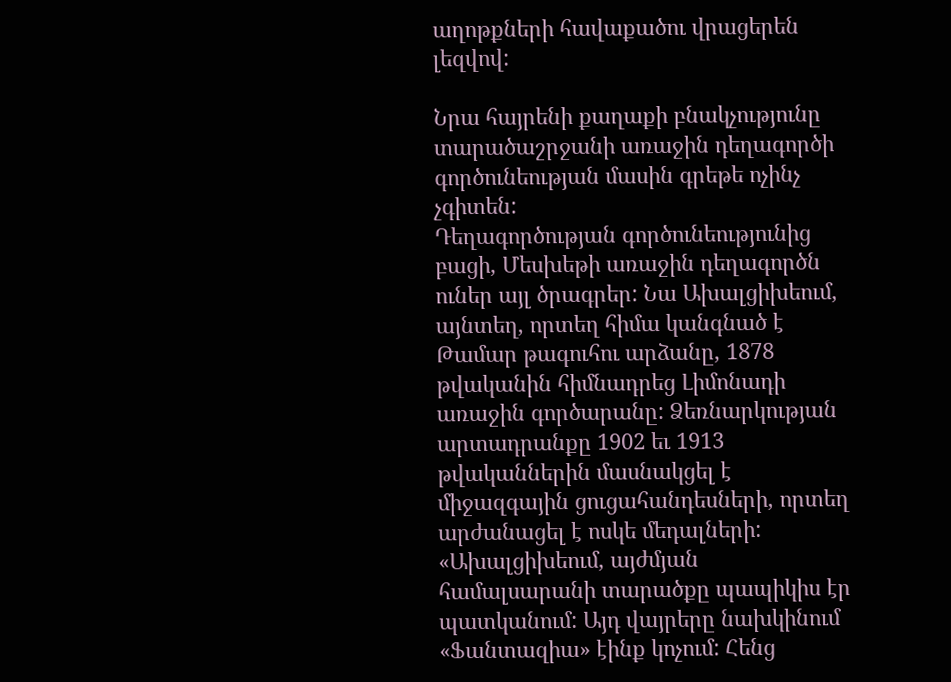աղոթքների հավաքածու վրացերեն լեզվով:

Նրա հայրենի քաղաքի բնակչությունը տարածաշրջանի առաջին դեղագործի գործունեության մասին գրեթե ոչինչ չգիտեն:
Դեղագործության գործունեությունից բացի, Մեսխեթի առաջին դեղագործն ուներ այլ ծրագրեր: Նա Ախալցիխեում, այնտեղ, որտեղ հիմա կանգնած է Թամար թագուհու արձանը, 1878 թվականին հիմնադրեց Լիմոնադի առաջին գործարանը: Ձեռնարկության արտադրանքը 1902 եւ 1913 թվականներին մասնակցել է միջազգային ցուցահանդեսների, որտեղ արժանացել է ոսկե մեդալների:
«Ախալցիխեում, այժմյան համալսարանի տարածքը պապիկիս էր պատկանում: Այդ վայրերը նախկինում «Ֆանտազիա» էինք կոչում: Հենց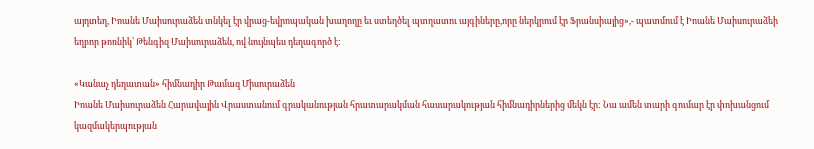այդտեղ, Իոանե Մաիսուրաձեն տնկել էր վրաց-եվրոպական խաղողը եւ ստեղծել պտղատու այգիները,որը ներկրում էր Ֆրանսիայից»,- պատմում է Իոանե Մաիսուրաձեի եղբոր թոռնիկ՝ Թենգիզ Մաիսուրաձեն, ով նույնպես դեղագործ է:

«Կանաչ դեղատան» հիմնադիր Թամազ Միսուրաձեն
Իոանե Մաիսուրաձեն Հարավային Վրաստանում գրականության հրատարակման հասարակության հիմնադիրներից մեկն էր: Նա ամեն տարի գումար էր փոխանցում կազմակերպության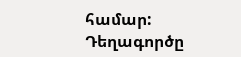համար:
Դեղագործը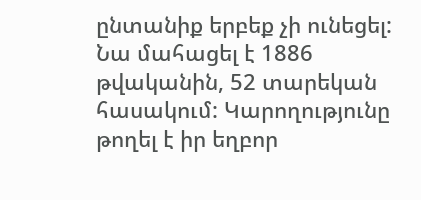ընտանիք երբեք չի ունեցել: Նա մահացել է 1886 թվականին, 52 տարեկան հասակում: Կարողությունը թողել է իր եղբոր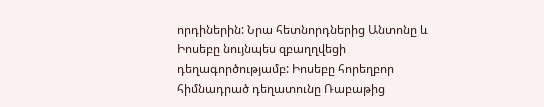որդիներին: Նրա հետնորդներից Անտոնը և Իոսեբը նույնպես զբաղղվեցի դեղագործությամբ: Իոսեբը հորեղբոր հիմնադրած դեղատունը Ռաբաթից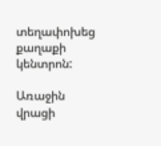տեղափոխեց քաղաքի կենտրոն:

Առաջին վրացի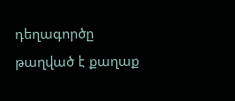դեղագործը թաղված է քաղաք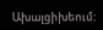Ախալցիխեում: